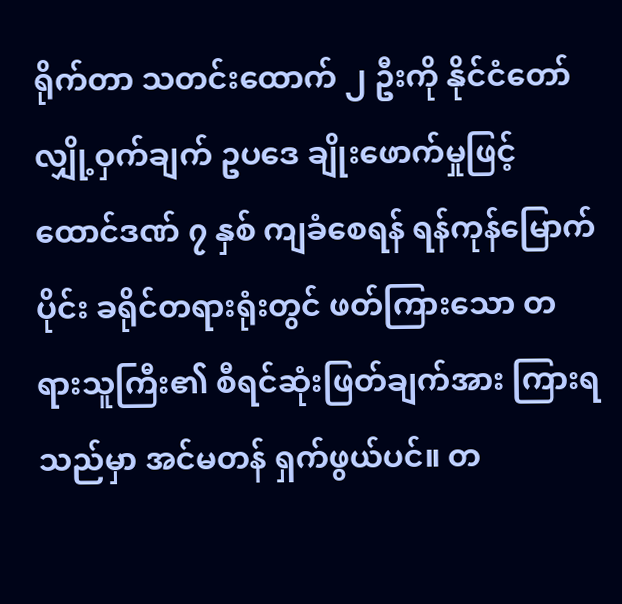ရိုက်တာ သတင်းထောက် ၂ ဦးကို နိုင်ငံတော် လျှို့ဝှက်ချက် ဥပဒေ ချိုးဖောက်မှုဖြင့် ထောင်ဒဏ် ၇ နှစ် ကျခံစေရန် ရန်ကုန်မြောက်ပိုင်း ခရိုင်တရားရုံးတွင် ဖတ်ကြားသော တရားသူကြီး၏ စီရင်ဆုံးဖြတ်ချက်အား ကြားရသည်မှာ အင်မတန် ရှက်ဖွယ်ပင်။ တ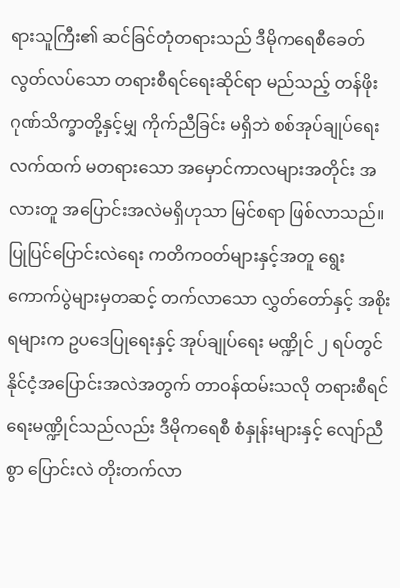ရားသူကြီး၏ ဆင်ခြင်တုံတရားသည် ဒီမိုကရေစီခေတ် လွတ်လပ်သော တရားစီရင်ရေးဆိုင်ရာ မည်သည့် တန်ဖိုး ဂုဏ်သိက္ခာတို့နှင့်မျှ ကိုက်ညီခြင်း မရှိဘဲ စစ်အုပ်ချုပ်ရေးလက်ထက် မတရားသော အမှောင်ကာလများအတိုင်း အလားတူ အပြောင်းအလဲမရှိဟုသာ မြင်စရာ ဖြစ်လာသည်။
ပြုပြင်ပြောင်းလဲရေး ကတိကဝတ်များနှင့်အတူ ရွေးကောက်ပွဲများမှတဆင့် တက်လာသော လွှတ်တော်နှင့် အစိုးရများက ဥပဒေပြုရေးနှင့် အုပ်ချုပ်ရေး မဏ္ဍိုင် ၂ ရပ်တွင် နိုင်ငံ့အပြောင်းအလဲအတွက် တာဝန်ထမ်းသလို တရားစီရင်ရေးမဏ္ဍိုင်သည်လည်း ဒီမိုကရေစီ စံနှုန်းများနှင့် လျော်ညီစွာ ပြောင်းလဲ တိုးတက်လာ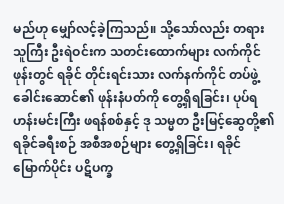မည်ဟု မျှော်လင့်ခဲ့ကြသည်။ သို့သော်လည်း တရားသူကြီး ဦးရဲဝင်းက သတင်းထောက်များ လက်ကိုင်ဖုန်းတွင် ရခိုင် တိုင်းရင်းသား လက်နက်ကိုင် တပ်ဖွဲ့ ခေါင်းဆောင်၏ ဖုန်းနံပတ်ကို တွေ့ရှိရခြင်း၊ ပုပ်ရဟန်းမင်းကြီး ဖရန်စစ်နှင့် ဒု သမ္မတ ဦးမြင့်ဆွေတို့၏ ရခိုင်ခရီးစဉ် အစီအစဉ်များ တွေ့ရှိခြင်း၊ ရခိုင်မြောက်ပိုင်း ပဋိပက္ခ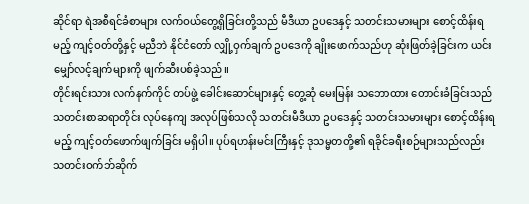ဆိုင်ရာ ရဲအစီရင်ခံစာများ လက်ဝယ်တွေ့ရှိခြင်းတို့သည် မီဒီယာ ဥပဒေနှင့် သတင်းသမားများ စောင့်ထိန်းရမည့် ကျင့်ဝတ်တို့နှင့် မညီဘဲ နိုင်ငံတော် လျှို့ဝှက်ချက် ဥပဒေကို ချိုးဖောက်သည်ဟု ဆုံးဖြတ်ခဲ့ခြင်းက ယင်းမျှော်လင့်ချက်များကို ဖျက်ဆီးပစ်ခဲ့သည်။
တိုင်းရင်းသား လက်နက်ကိုင် တပ်ဖွဲ့ ခေါင်းဆောင်များနှင့် တွေ့ဆုံ မေးမြန်း သဘောထား တောင်းခံခြင်းသည် သတင်းစာဆရာတိုင်း လုပ်နေကျ အလုပ်ဖြစ်သလို သတင်းမီဒီယာ ဥပဒေနှင့် သတင်းသမားများ စောင့်ထိန်းရမည့် ကျင့်ဝတ်ဖောက်ဖျက်ခြင်း မရှိပါ။ ပုပ်ရဟန်းမင်းကြီးနှင့် ဒုသမ္မတတို့၏ ရခိုင်ခရီးစဉ်များသည်လည်း သတင်းဝက်ဘ်ဆိုက်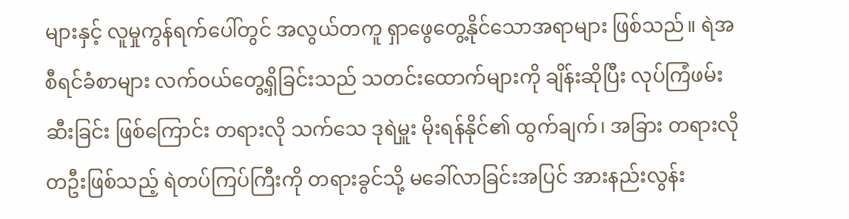များနှင့် လူမှုကွန်ရက်ပေါ်တွင် အလွယ်တကူ ရှာဖွေတွေ့နိုင်သောအရာများ ဖြစ်သည်။ ရဲအစီရင်ခံစာများ လက်ဝယ်တွေ့ရှိခြင်းသည် သတင်းထောက်များကို ချိန်းဆိုပြီး လုပ်ကြံဖမ်းဆီးခြင်း ဖြစ်ကြောင်း တရားလို သက်သေ ဒုရဲမှူး မိုးရန်နိုင်၏ ထွက်ချက်၊ အခြား တရားလို တဦးဖြစ်သည့် ရဲတပ်ကြပ်ကြီးကို တရားခွင်သို့ မခေါ်လာခြင်းအပြင် အားနည်းလွန်း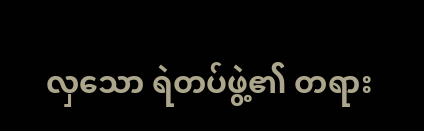လှသော ရဲတပ်ဖွဲ့၏ တရား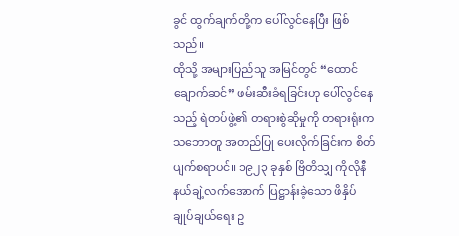ခွင် ထွက်ချက်တို့က ပေါ်လွင်နေပြီး ဖြစ်သည်။
ထိုသို့ အများပြည်သူ အမြင်တွင် “ထောင်ချောက်ဆင်” ဖမ်းဆီးခံရခြင်းဟု ပေါ်လွင်နေသည့် ရဲတပ်ဖွဲ့၏ တရားစွဲဆိုမှုကို တရားရုံးက သဘောတူ အတည်ပြု ပေးလိုက်ခြင်းက စိတ်ပျက်စရာပင်။ ၁၉၂၃ ခုနှစ် ဗြိတိသျှ ကိုလိုနီ နယ်ချဲ့လက်အောက် ပြဋ္ဌာန်းခဲ့သော ဖိနှိပ်ချုပ်ချယ်ရေး ဥ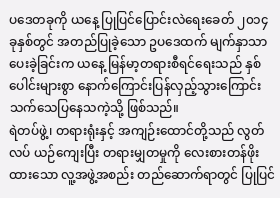ပဒေတခုကို ယနေ့ ပြုပြင်ပြောင်းလဲရေးခေတ် ၂၀၁၄ ခုနှစ်တွင် အတည်ပြုခဲ့သော ဥပဒေထက် မျက်နှာသာ ပေးခဲ့ခြင်းက ယနေ့ မြန်မာ့တရားစီရင်ရေးသည် နှစ်ပေါင်းများစွာ နောက်ကြောင်းပြန်လှည့်သွားကြောင်း သက်သေပြနေသကဲ့သို့ ဖြစ်သည်။
ရဲတပ်ဖွဲ့၊ တရားရုံးနှင့် အကျဉ်းထောင်တို့သည် လွတ်လပ် ယဉ်ကျေးပြီး တရားမျှတမှုကို လေးစားတန်ဖိုးထားသော လူ့အဖွဲ့အစည်း တည်ဆောက်ရာတွင် ပြုပြင်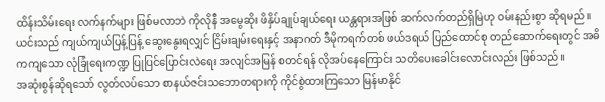ထိန်းသိမ်းရေး လက်နက်များ ဖြစ်မလာဘဲ ကိုလိုနီ အမွေဆိုး ဖိနှိပ်ချုပ်ချယ်ရေး ယန္တရားအဖြစ် ဆက်လက်တည်ရှိမြဲဟု ဝမ်းနည်းစွာ ဆိုရမည်။ ယင်းသည် ကျယ်ကျယ်ပြန့်ပြန့် ဆွေးနွေးရလျှင် ငြိမ်းချမ်းရေးနှင့် အနာဂတ် ဒီမိုကရက်တစ် ဖယ်ဒရယ် ပြည်ထောင်စု တည်ဆောက်ရေးတွင် အဓိကကျသော လုံခြုံရေးကဏ္ဍ ပြုပြင်ပြောင်းလဲရေး အလျင်အမြန် စတင်ရန် လိုအပ်နေကြောင်း သတိပေးခေါင်းလောင်းလည်း ဖြစ်သည်။
အဆုံးစွန်ဆိုရသော် လွတ်လပ်သော စာနယ်ဇင်းသဘောတရားကို ကိုင်စွဲထားကြသော မြန်မာနိုင်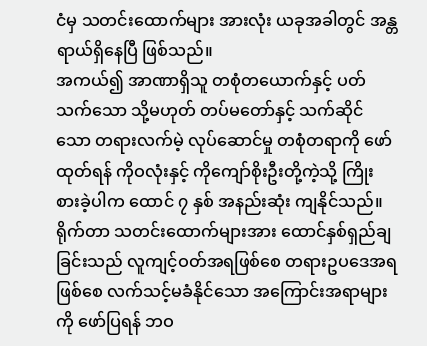ငံမှ သတင်းထောက်များ အားလုံး ယခုအခါတွင် အန္တရာယ်ရှိနေပြီ ဖြစ်သည်။
အကယ်၍ အာဏာရှိသူ တစုံတယောက်နှင့် ပတ်သက်သော သို့မဟုတ် တပ်မတော်နှင့် သက်ဆိုင်သော တရားလက်မဲ့ လုပ်ဆောင်မှု တစုံတရာကို ဖော်ထုတ်ရန် ကိုဝလုံးနှင့် ကိုကျော်စိုးဦးတို့ကဲ့သို့ ကြိုးစားခဲ့ပါက ထောင် ၇ နှစ် အနည်းဆုံး ကျနိုင်သည်။ ရိုက်တာ သတင်းထောက်များအား ထောင်နှစ်ရှည်ချခြင်းသည် လူကျင့်ဝတ်အရဖြစ်စေ တရားဥပဒေအရဖြစ်စေ လက်သင့်မခံနိုင်သော အကြောင်းအရာများကို ဖော်ပြရန် ဘဝ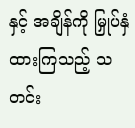နှင့် အချိန်ကို မြှုပ်နှံထားကြသည့် သတင်း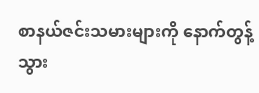စာနယ်ဇင်းသမားများကို နောက်တွန့်သွား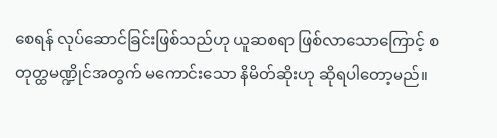စေရန် လုပ်ဆောင်ခြင်းဖြစ်သည်ဟု ယူဆစရာ ဖြစ်လာသောကြောင့် စတုတ္ထမဏ္ဍိုင်အတွက် မကောင်းသော နိမိတ်ဆိုးဟု ဆိုရပါတော့မည်။